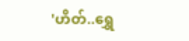'ဟိတ်..ရွှေ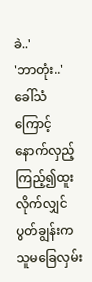ခဲ..'
'ဘာတုံး..'
ခေါ်သံကြောင့် နောက်လှည့်ကြည့်၍ထူးလိုက်လျှင် ပွတ်ချွန်းက သူမခြေလှမ်း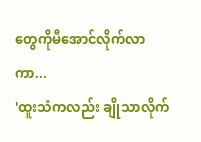တွေကိုမီအောင်လိုက်လာကာ...
'ထူးသံကလည်း ချိုသာလိုက်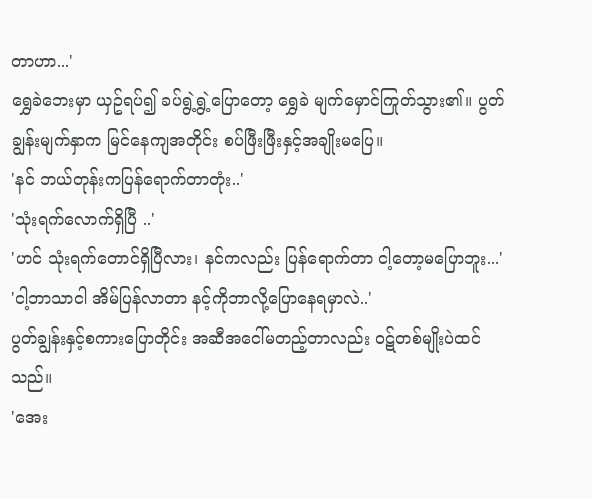တာဟာ...'
ရွှေခဲဘေးမှာ ယှဥ်ရပ်၍ ခပ်ရွဲ့ရွဲ့ပြောတော့ ရွှေခဲ မျက်မှောင်ကြုတ်သွား၏။ ပွတ်ချွန်းမျက်နှာက မြင်နေကျအတိုင်း စပ်ဖြီးဖြီးနှင့်အချိုးမပြေ။
'နင် ဘယ်တုန်းကပြန်ရောက်တာတုံး..'
'သုံးရက်လောက်ရှိပြီ ..'
'ဟင် သုံးရက်တောင်ရှိပြီလား၊ နင်ကလည်း ပြန်ရောက်တာ ငါ့တော့မပြောဘူး...'
'ငါ့ဘာသာငါ အိမ်ပြန်လာတာ နင့်ကိုဘာလို့ပြောနေရမှာလဲ..'
ပွတ်ချွန်းနှင့်စကားပြောတိုင်း အဆီအငေါ်မတည့်တာလည်း ၀ဋ်တစ်မျိုးပဲထင်သည်။
'အေး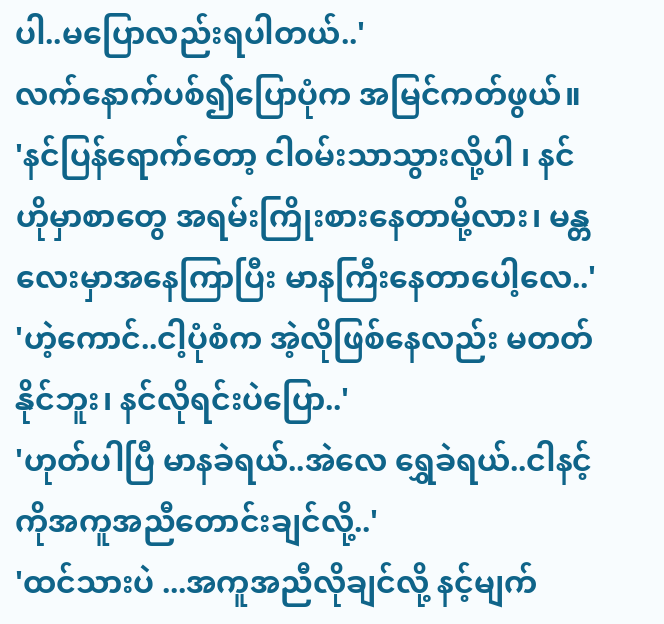ပါ..မပြောလည်းရပါတယ်..'
လက်နောက်ပစ်၍ပြောပုံက အမြင်ကတ်ဖွယ်။
'နင်ပြန်ရောက်တော့ ငါ၀မ်းသာသွားလို့ပါ ၊ နင် ဟိုမှာစာတွေ အရမ်းကြိုးစားနေတာမို့လား၊ မန္တလေးမှာအနေကြာပြီး မာနကြီးနေတာပေါ့လေ..'
'ဟဲ့ကောင်..ငါ့ပုံစံက အဲ့လိုဖြစ်နေလည်း မတတ်နိုင်ဘူး၊ နင်လိုရင်းပဲပြော..'
'ဟုတ်ပါပြီ မာနခဲရယ်..အဲလေ ရွှေခဲရယ်..ငါနင့်ကိုအကူအညီတောင်းချင်လို့..'
'ထင်သားပဲ ...အကူအညီလိုချင်လို့ နင့်မျက်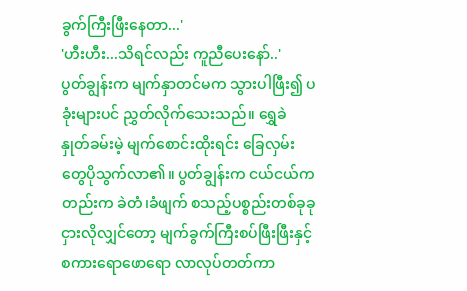ခွက်ကြီးဖြီးနေတာ...'
'ဟီးဟီး...သိရင်လည်း ကူညီပေးနော်..'
ပွတ်ချွန်းက မျက်နှာတင်မက သွားပါဖြီး၍ ပခုံးများပင် ညွှတ်လိုက်သေးသည်။ ရွှေခဲ နှုတ်ခမ်းမဲ့ မျက်စောင်းထိုးရင်း ခြေလှမ်းတွေပိုသွက်လာ၏။ ပွတ်ချွန်းက ငယ်ငယ်ကတည်းက ခဲတံ၊ခံဖျက် စသည့်ပစ္စည်းတစ်ခုခုငှားလိုလျှင်တော့ မျက်ခွက်ကြီးစပ်ဖြီးဖြီးနှင့်စကားရောဖောရော လာလုပ်တတ်ကာ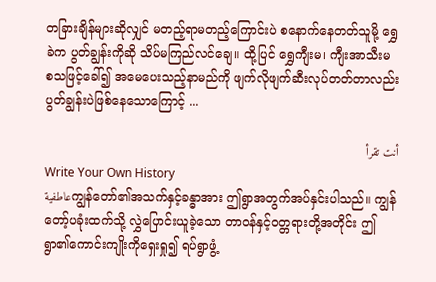တခြားချိန်များဆိုလျှင် မတည့်ရာမတည့်ကြောင်းပဲ စနောက်နေတတ်သူမို့ ရွှေခဲက ပွတ်ချွန်းကိုဆို သိပ်မကြည်လင်ချေ။ ထို့ပြင် ရွှေကျီးမ၊ ကျီးအာသီးမ စသဖြင့်ခေါ်၍ အမေပေးသည့်နာမည်ကို ဖျက်လိုဖျက်ဆီးလုပ်တတ်တာလည်း ပွတ်ချွန်းပဲဖြစ်နေသောကြောင့် ...

أنت تقرأ
Write Your Own History
عاطفيةကျွန်တော်၏အသက်နှင့်ခန္ဓာအား ဤရွာအတွက်အပ်နှင်းပါသည်။ ကျွန်တော့်ပခုံးထက်သို့ လွှဲပြောင်းယူခဲ့သော တာ၀န်နှင့်၀တ္တရားတို့အတိုင်း ဤရွာ၏ကောင်းကျိုးကိုရှေးရှု၍ ရပ်ရွာဖွံ့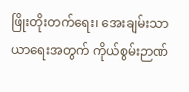ဖြိုးတိုးတက်ရေး၊ အေးချမ်းသာယာရေးအတွက် ကိုယ်စွမ်းဉာဏ်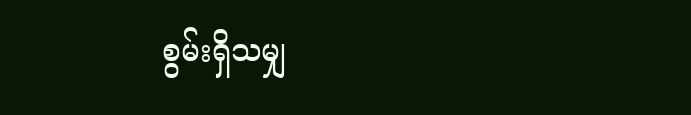စွမ်းရှိသမျှ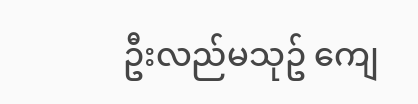ဦးလည်မသုဥ် ကျေ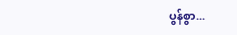ပွန်စွာ...